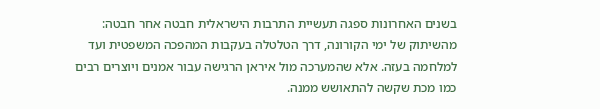בשנים האחרונות ספגה תעשיית התרבות הישראלית חבטה אחר חבטה: מהשיתוק של ימי הקורונה, דרך הטלטלה בעקבות המהפכה המשפטית ועד למלחמה בעזה. אלא שהמערכה מול איראן הרגישה עבור אמנים ויוצרים רבים כמו מכת שקשה להתאושש ממנה.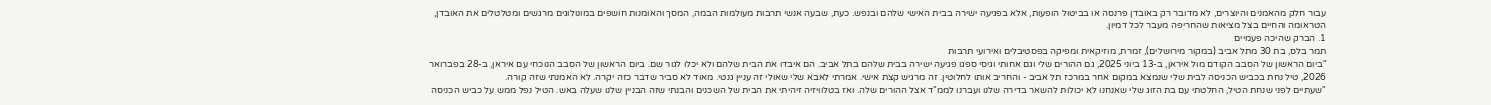עבור חלק מהאמנים והיוצרים, לא מדובר רק באובדן פרנסה או בביטול הופעות, אלא בפגיעה ישירה בבית האישי שלהם ובנפש. כעת, שבעה אנשי תרבות מעולמות הבמה, המסך והאומנות חושפים במונולוגים מרגשים ומטלטלים את האובדן, הטראומה והחיים בצל מציאות שהחריפה מעבר לכל דמיון.
1. הברק שהיכה פעמיים
תמר בלס, בת 30 מתל אביב (במקור מירושלים), זמרת, מוזיקאית ומפיקה בפסטיבלים ואירועי תרבות
"ביום הראשון של הסבב הקודם מול איראן, ב-13 ביוני 2025, גם ההורים שלי וגם אחותי וגיסי ספגו פגיעה ישירה בבית שלהם בתל אביב. הם איבדו את הבית שלהם ולא יכלו לגור שם. ביום הראשון של הסבב הנוכחי עם איראן, ב-28 בפברואר 2026, טיל נחת בכביש הכניסה לבית שלי שנמצא במקום אחר במרכז תל אביב - והחריב אותו לחלוטין. זה מרגיש קצת אישי. אמרתי לאבא שלי שאולי זה עניין גנטי. מאוד לא סביר שדבר כזה יקרה. לא האמנתי שזה קורה.
"שעתיים לפני שנחת הטיל, החלטתי עם בת הזוג שלי שאנחנו לא יכולות להשאר בדירה שלנו ועברנו לממ"ד אצל ההורים שלה. ואז בטלוויזיה זיהיתי את הבית של השכנים והבנתי שזה הבניין שלנו שעלה באש. הטיל נפל ממש על כביש הכניסה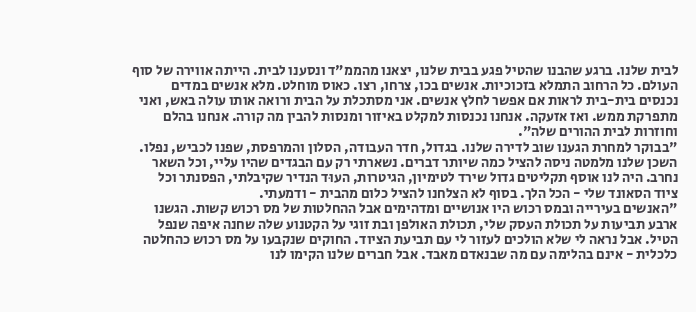לבית שלנו. ברגע שהבנו שהטיל פגע בבית שלנו, יצאנו מהממ"ד ונסענו לבית. הייתה אווירה של סוף העולם. כל הרחוב התמלא בזכוכיות. אנשים בכו, צרחו, רצו. כאוס מוחלט. מלא אנשים במדים נכנסים בית-בית לראות אם אפשר לחלץ אנשים. אני מסתכלת על הבית ורואה אותו עולה באש, ואני מתפרקת ממש. ואז אזעקה. אנחנו נכנסות למקלט באיזור ומנסות להבין מה קורה. אנחנו בהלם וחוזרות לבית ההורים שלה".
"בבוקר למחרת הגענו שוב לדירה שלנו. בגדול, חדר העבודה, הסלון והמרפסת, שפנו לכביש, נפלו. השכן שלנו מלמטה ניסה להציל כמה שיותר דברים. נשארתי רק עם הבגדים שהיו עליי, וכל השאר נחרב. היה לנו אוסף תקליטים גדול שירד לטימיון, הגיטרות, העוּד הנדיר שקיבלתי, הפסנתר וכל ציוד הסאונד שלי - הכל הלך. בסוף לא הצלחנו להציל כלום מהבית - ודמעתי.
"האנשים בעירייה ובמס רכוש היו אנושיים ומדהימים אבל ההחלטות של מס רכוש קשות. הגשנו ארבע תביעות על תכולת העסק שלי, תכולת האולפן ובת זוגי על הקטנוע שלה שחנה איפה שנפל הטיל. אבל נראה לי שלא הולכים לעזור לי עם תביעת הציוד. החוקים שנקבעו על מס רכוש כהחלטה כלכלית - אינם בהלימה עם מה שבנאדם מאבד. אבל חברים שלנו הקימו לנו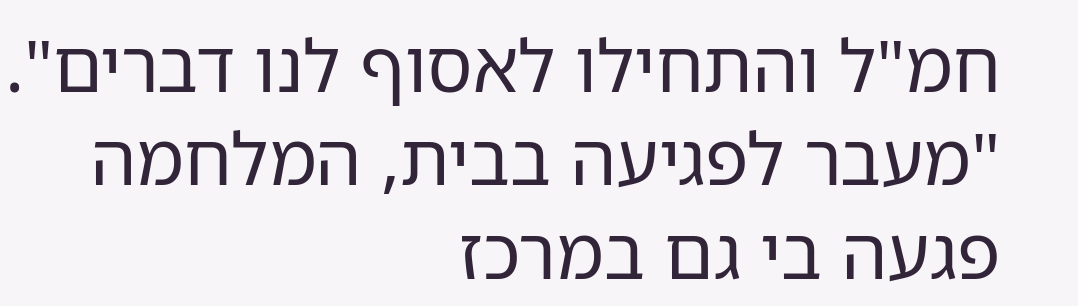חמ"ל והתחילו לאסוף לנו דברים".
"מעבר לפגיעה בבית, המלחמה פגעה בי גם במרכז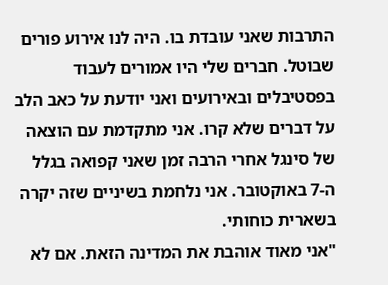התרבות שאני עובדת בו. היה לנו אירוע פורים שבוטל. חברים שלי היו אמורים לעבוד בפסטיבלים ובאירועים ואני יודעת על כאב הלב על דברים שלא קרו. אני מתקדמת עם הוצאה של סינגל אחרי הרבה זמן שאני קפואה בגלל ה-7 באוקטובר. אני נלחמת בשיניים שזה יקרה בשארית כוחותי.
"אני מאוד אוהבת את המדינה הזאת. אם לא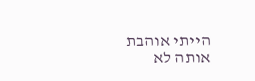הייתי אוהבת אותה לא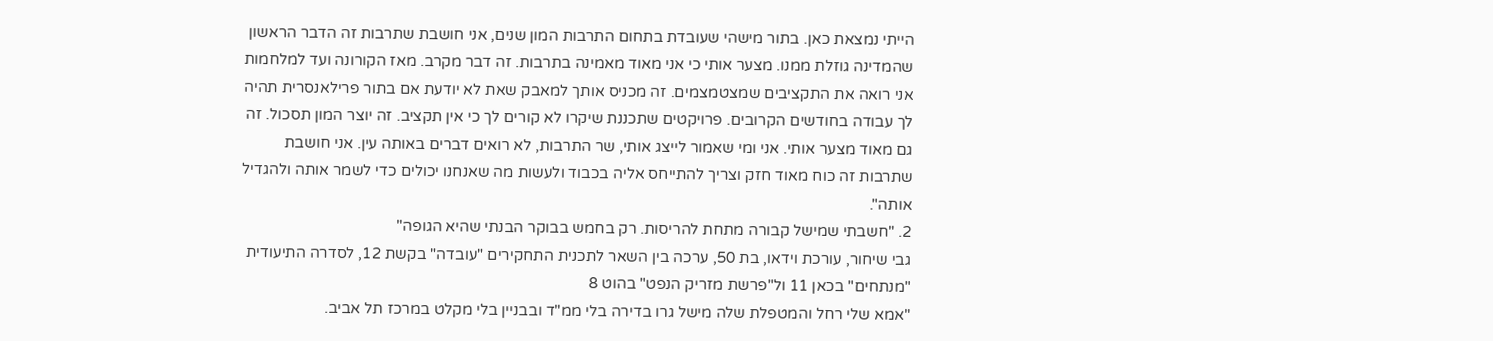הייתי נמצאת כאן. בתור מישהי שעובדת בתחום התרבות המון שנים, אני חושבת שתרבות זה הדבר הראשון שהמדינה גוזלת ממנו. מצער אותי כי אני מאוד מאמינה בתרבות. זה דבר מקרב. מאז הקורונה ועד למלחמות אני רואה את התקציבים שמצטמצמים. זה מכניס אותך למאבק שאת לא יודעת אם בתור פרילאנסרית תהיה לך עבודה בחודשים הקרובים. פרויקטים שתכננת שיקרו לא קורים לך כי אין תקציב. זה יוצר המון תסכול. זה גם מאוד מצער אותי. אני ומי שאמור לייצג אותי, שר התרבות, לא רואים דברים באותה עין. אני חושבת שתרבות זה כוח מאוד חזק וצריך להתייחס אליה בכבוד ולעשות מה שאנחנו יכולים כדי לשמר אותה ולהגדיל אותה".
2. "חשבתי שמישל קבורה מתחת להריסות. רק בחמש בבוקר הבנתי שהיא הגופה"
גבי שיחור, עורכת וידאו, בת 50, ערכה בין השאר לתכנית התחקירים "עובדה" בקשת 12, לסדרה התיעודית "מנתחים" בכאן 11 ול"פרשת מזריק הנפט" בהוט 8
"אמא שלי רחל והמטפלת שלה מישל גרו בדירה בלי ממ"ד ובבניין בלי מקלט במרכז תל אביב.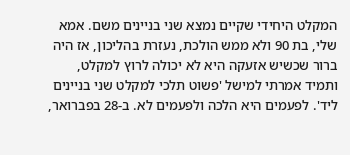המקלט היחידי שקיים נמצא שני בניינים משם. אמא שלי, בת 90 ולא ממש הולכת, נעזרת בהליכון, אז היה ברור שכשיש אזעקה היא לא יכולה לרוץ למקלט, ותמיד אמרתי למישל 'פשוט תלכי למקלט שני בניינים ליד'. לפעמים היא הלכה ולפעמים לא. ב-28 בפברואר,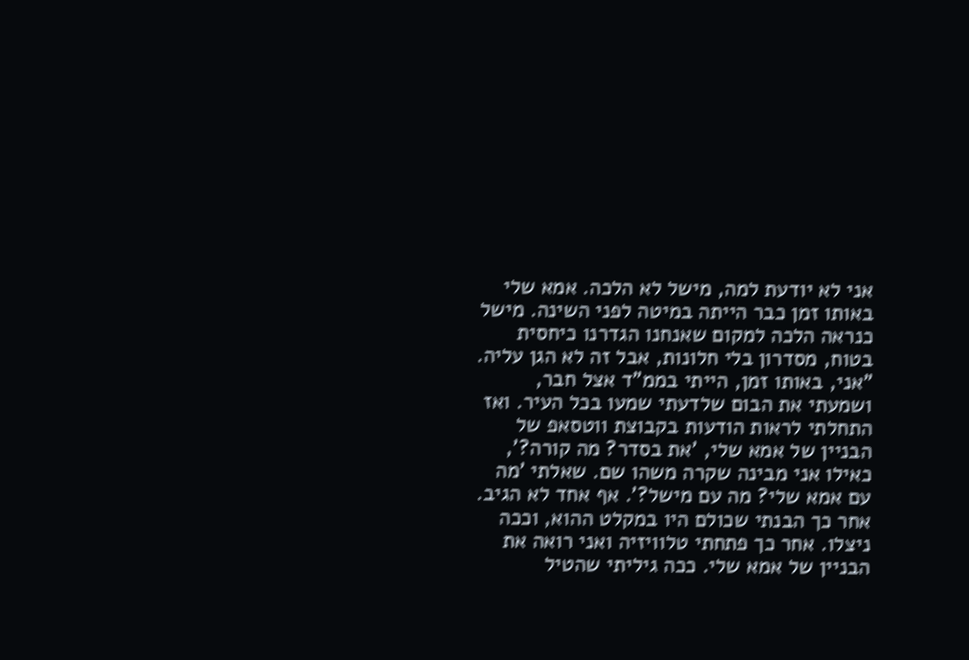אני לא יודעת למה, מישל לא הלכה. אמא שלי באותו זמן כבר הייתה במיטה לפני השינה. מישל כנראה הלכה למקום שאנחנו הגדרנו כיחסית בטוח, מסדרון בלי חלונות, אבל זה לא הגן עליה.
"אני, באותו זמן, הייתי בממ"ד אצל חבר, ושמעתי את הבום שלדעתי שמעו בכל העיר. ואז התחלתי לראות הודעות בקבוצת ווטסאפ של הבניין של אמא שלי, 'את בסדר? מה קורה?', כאילו אני מבינה שקרה משהו שם. שאלתי 'מה עם אמא שלי? מה עם מישל?'. אף אחד לא הגיב. אחר כך הבנתי שכולם היו במקלט ההוא, וככה ניצלו. אחר כך פתחתי טלוויזיה ואני רואה את הבניין של אמא שלי. ככה גיליתי שהטיל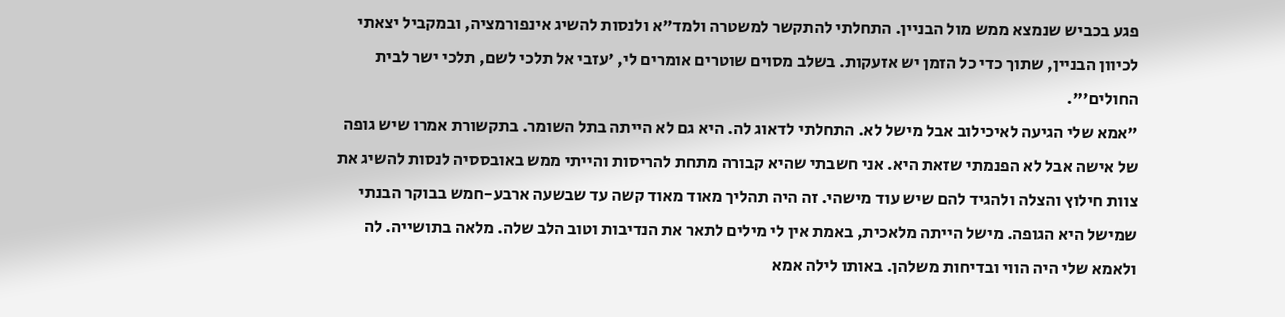פגע בכביש שנמצא ממש מול הבניין. התחלתי להתקשר למשטרה ולמד"א ולנסות להשיג אינפורמציה, ובמקביל יצאתי לכיוון הבניין, שתוך כדי כל הזמן יש אזעקות. בשלב מסוים שוטרים אומרים לי, 'עזבי אל תלכי לשם, תלכי ישר לבית החולים'".
"אמא שלי הגיעה לאיכילוב אבל מישל לא. התחלתי לדאוג לה. היא גם לא הייתה בתל השומר. בתקשורת אמרו שיש גופה של אישה אבל לא הפנמתי שזאת היא. אני חשבתי שהיא קבורה מתחת להריסות והייתי ממש באובססיה לנסות להשיג את צוות חילוץ והצלה ולהגיד להם שיש עוד מישהי. זה היה תהליך מאוד מאוד קשה עד שבשעה ארבע-חמש בבוקר הבנתי שמישל היא הגופה. מישל הייתה מלאכית, באמת אין לי מילים לתאר את הנדיבות וטוב הלב שלה. מלאה בתושייה. לה ולאמא שלי היה הווי ובדיחות משלהן. באותו לילה אמא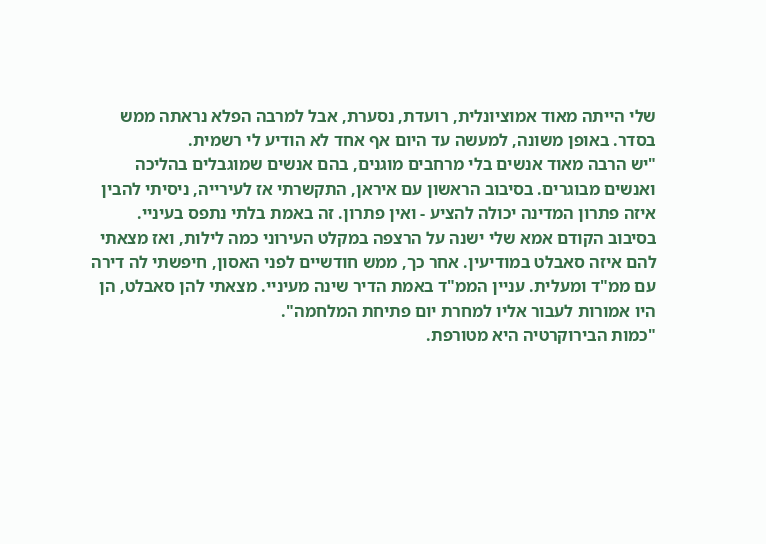שלי הייתה מאוד אמוציונלית, רועדת, נסערת, אבל למרבה הפלא נראתה ממש בסדר. באופן משונה, למעשה עד היום אף אחד לא הודיע לי רשמית.
"יש הרבה מאוד אנשים בלי מרחבים מוגנים, בהם אנשים שמוגבלים בהליכה ואנשים מבוגרים. בסיבוב הראשון עם איראן, התקשרתי אז לעירייה, ניסיתי להבין איזה פתרון המדינה יכולה להציע - ואין פתרון. זה באמת בלתי נתפס בעיניי. בסיבוב הקודם אמא שלי ישנה על הרצפה במקלט העירוני כמה לילות, ואז מצאתי להם איזה סאבלט במודיעין. אחר כך, ממש חודשיים לפני האסון, חיפשתי לה דירה עם ממ"ד ומעלית. עניין הממ"ד באמת הדיר שינה מעיניי. מצאתי להן סאבלט, הן היו אמורות לעבור אליו למחרת יום פתיחת המלחמה".
"כמות הבירוקרטיה היא מטורפת.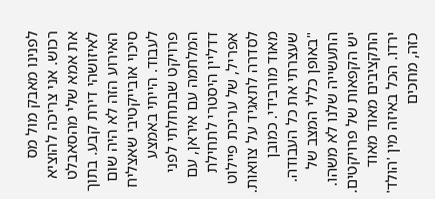לפנינו מאבק מול מס רכוש. אני צריכה להוציא את אמא שלי מהסאבלט לאיזושהי דירת קבע. בתוך האירוע הזה לא היה שום סיכוי אובייקטיבי שאצליח לעבוד. הייתי באמצע פרויקט שבתחלתי לפני המלחמה עם איראן, עם דדליין היסטרי לתחילת אפריל, של עריכת פיילוט לסדרה לתאגיד על צוואות. מאוד מורבידי. כמובן שעצרתי את כל העבודה.
"באופן כללי המצב של התעשייה שלנו לא משהו. יש הקפאות של פרויקטים. התקציבים מאוד מאוד ירדו. הכל באיזה מין 'הולד' כזה, מחכים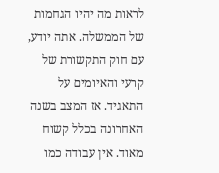לראות מה יהיו הגחמות של הממשלה. אתה יודע, עם חוק התקשורת של קרעי והאיומים על התאגיד. אז המצב בשנה האחרונה בכלל קשוח מאוד. אין עבודה כמו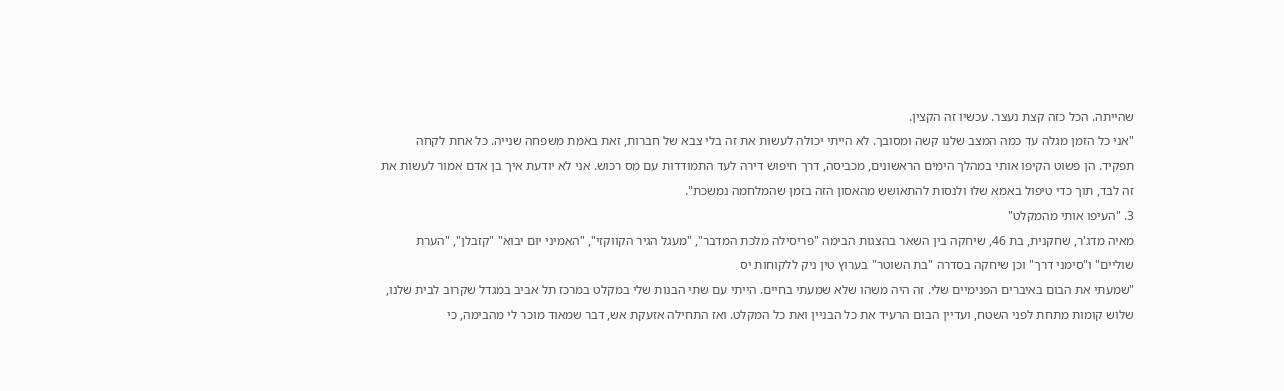שהייתה. הכל כזה קצת נעצר. עכשיו זה הקצין.
"אני כל הזמן מגלה עד כמה המצב שלנו קשה ומסובך. לא הייתי יכולה לעשות את זה בלי צבא של חברות, זאת באמת משפחה שנייה. כל אחת לקחה תפקיד. הן פשוט הקיפו אותי במהלך הימים הראשונים, מכביסה, דרך חיפוש דירה לעד התמודדות עם מס רכוש. אני לא יודעת איך בן אדם אמור לעשות את זה לבד, תוך כדי טיפול באמא שלו ולנסות להתאושש מהאסון הזה בזמן שהמלחמה נמשכת".
3. "העיפו אותי מהמקלט"
מאיה מדג'ר, שחקנית, בת 46, שיחקה בין השאר בהצגות הבימה "פריסילה מלכת המדבר", "מעגל הגיר הקווקזי", "האמיני יום יבוא" "קזבלן", "הערת שוליים" ו"סימני דרך" וכן שיחקה בסדרה "בת השוטר" בערוץ טין ניק ללקוחות יס
"שמעתי את הבום באיברים הפנימיים שלי. זה היה משהו שלא שמעתי בחיים. הייתי עם שתי הבנות שלי במקלט במרכז תל אביב במגדל שקרוב לבית שלנו, שלוש קומות מתחת לפני השטח, ועדיין הבום הרעיד את כל הבניין ואת כל המקלט. ואז התחילה אזעקת אש, דבר שמאוד מוכר לי מהבימה, כי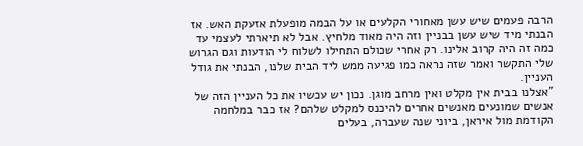הרבה פעמים שיש עשן מאחורי הקלעים או על הבמה מופעלת אזעקת האש. אז הבנתי מיד שיש עשן בבניין וזה היה מאוד מלחיץ. אבל לא תיארתי לעצמי עד כמה זה היה קרוב אלינו. רק אחרי שכולם התחילו לשלוח לי הודעות וגם הגרוש שלי התקשר ואמר שזה נראה כמו פגיעה ממש ליד הבית שלנו, הבנתי את גודל העניין.
"אצלנו בבית אין מקלט ואין מרחב מוגן. נכון יש עכשיו את כל העניין הזה של אנשים שמונעים מאנשים אחרים להיכנס למקלט שלהם? אז כבר במלחמה הקודמת מול איראן, ביוני שנה שעברה, בעלים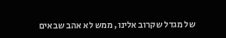של מגדל שקרוב אלינו, ממש לא אהב שבאים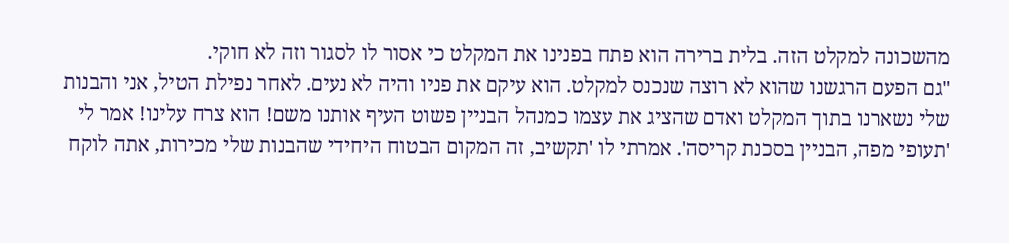מהשכונה למקלט הזה. בלית ברירה הוא פתח בפנינו את המקלט כי אסור לו לסגור וזה לא חוקי.
"גם הפעם הרגשנו שהוא לא רוצה שנכנס למקלט. הוא עיקם את פניו והיה לא נעים. לאחר נפילת הטיל, אני והבנות שלי נשארנו בתוך המקלט ואדם שהציג את עצמו כמנהל הבניין פשוט העיף אותנו משם! הוא צרח עלינו! אמר לי 'תעופי מפה, הבניין בסכנת קריסה'. אמרתי לו 'תקשיב, זה המקום הבטוח היחידי שהבנות שלי מכירות, אתה לוקח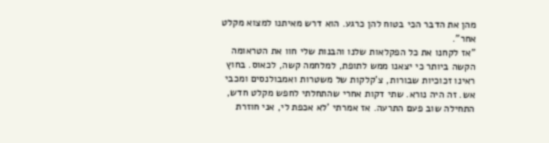מהן את הדבר הכי בטוח להן כרגע. הוא דרש מאיתנו למצוא מקלט אחר".
"אז לקחנו את כל הפקלאות שלנו והבנות שלי חוו את הטראומה הקשה ביותר כי יצאנו ממש לתופת, למלחמה קשה, לכאוס. בחוץ ראינו זכוכיות שבורות, צ'קלקות של משטרות ואמבולנסים ומכבי אש. זה היה נורא. שתי דקות אחרי שהתחלתי לחפש מקלט חדש, התחילה שוב פעם התרעה. אז אמרתי 'לא אכפת לי, אני חוזרת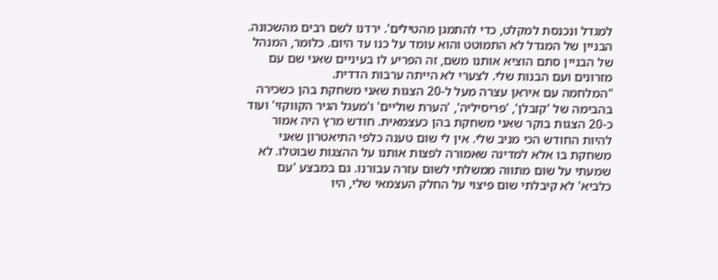למגדל ונכנסת למקלט, כדי להתמגן מהטילים'. ירדנו לשם רבים מהשכונה. הבניין של המגדל לא התמוטט והוא עומד על כנו עד היום. כלומר, המנהל של הבניין סתם הוציא אותנו משם, זה הפריע לו בעיניים שאני שם עם מזרונים ועם הבנות שלי. לצערי לא הייתה ערבות הדדית.
"המלחמה עם איראן עצרה מעל ל-20 הצגות שאני משחקת בהן כשכירה בהבימה של 'קזבלן', 'פריסיליה', 'הערת שוליים' ו'מעגל הגיר הקווקזי' ועוד כ-20 הצגות בוקר שאני משחקת בהן כעצמאית. חודש מרץ היה אמור להיות החודש הכי מניב שלי. אין לי שום טענה כלפי התיאטרון שאני משחקת בו אלא למדינה שאמורה לפצות אותנו על ההצגות שבוטלו. לא שמעתי על שום מתווה ממשלתי לשום עזרה עבורנו. גם במבצע 'עם כלביא' לא קיבלתי שום פיצוי על החלק העצמאי שלי, היו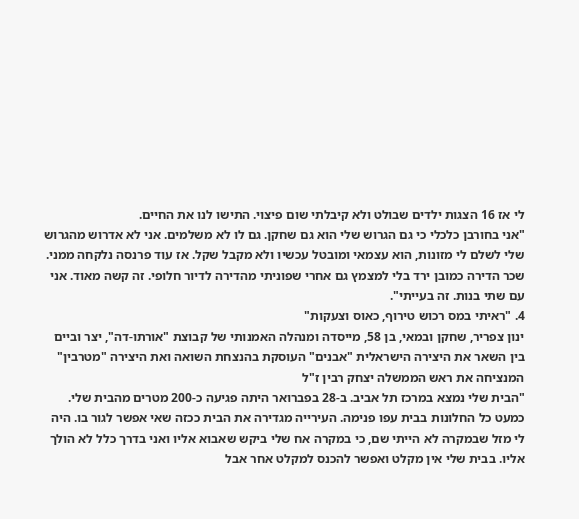לי אז 16 הצגות ילדים שבולט ולא קיבלתי שום פיצוי. התישו לנו את החיים.
"אני בחורבן כלכלי כי גם הגרוש שלי הוא גם שחקן. גם לו לא משלמים. אני לא אדרוש מהגרוש שלי לשלם לי מזונות, הוא עצמאי ומובטל עכשיו ולא מקבל שקל. אז עוד פרנסה נלקחה ממני. שכר הדירה כמובן ירד בלי למצמץ גם אחרי שפוניתי מהדירה לדיור חלופי. זה קשה מאוד. אני עם שתי בנות. זה בעייתי".
4. "ראיתי במס רכוש טירוף, כאוס וצעקות"
ינון צפריר, שחקן ובמאי, בן 58, מייסדה ומנהלה האמנותי של קבוצת "אורתו-דה", יצר וביים בין השאר את היצירה הישראלית "אבנים" העוסקת בהנצחת השואה ואת היצירה "מטרבין" המנציחה את ראש הממשלה יצחק רבין ז"ל
"הבית שלי נמצא במרכז תל אביב. ב-28 בפברואר היתה פגיעה כ-200 מטרים מהבית שלי. כמעט כל החלונות בבית עפו פנימה. העירייה מגדירה את הבית ככזה שאי אפשר לגור בו. היה לי מזל שבמקרה לא הייתי שם, כי במקרה אח שלי ביקש שאבוא אליו ואני בדרך כלל לא הולך אליו. בבית שלי אין מקלט ואפשר להכנס למקלט אחר אבל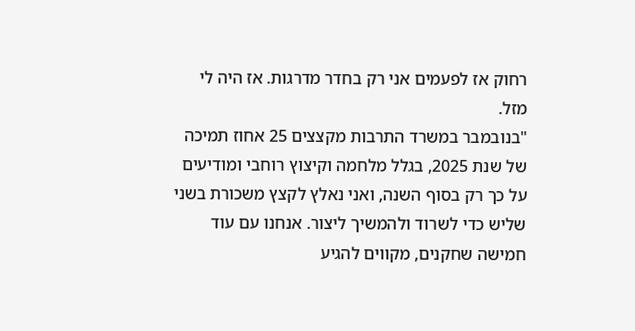רחוק אז לפעמים אני רק בחדר מדרגות. אז היה לי מזל.
"בנובמבר במשרד התרבות מקצצים 25 אחוז תמיכה של שנת 2025, בגלל מלחמה וקיצוץ רוחבי ומודיעים על כך רק בסוף השנה, ואני נאלץ לקצץ משכורת בשני שליש כדי לשרוד ולהמשיך ליצור. אנחנו עם עוד חמישה שחקנים, מקווים להגיע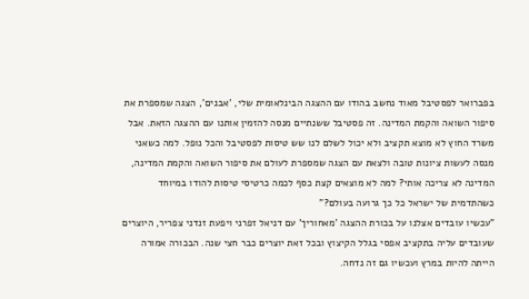בפברואר לפסטיבל מאוד נחשב בהודו עם ההצגה הבינלאומית שלי, 'אבנים', הצגה שמספרת את סיפור השואה והקמת המדינה. זה פסטיבל ששנתיים מנסה להזמין אותנו עם ההצגה הזאת. אבל משרד החוץ לא מוצא תקציב ולא יכול לשלם לנו שש טיסות לפסטיבל והכל נופל. למה כשאני מנסה לעשות ציונות טובה ולצאת עם הצגה שמספרת לעולם את סיפור השואה והקמת המדינה, המדינה לא צריכה אותי? למה לא מוצאים קצת כסף לכמה כרטיסי טיסות להודו במיוחד כשהתדמית של ישראל כל כך גרועה בעולם?"
"עכשיו עובדים אצלנו על בכורת ההצגה 'מאחוריך' עם דניאל זפרני ויפעת זנדני צפריר, היוצרים שעובדים עליה בתקציב אפסי בגלל הקיצוץ ובכל זאת יוצרים כבר חצי שנה. הבכורה אמורה הייתה להיות במרץ ועכשיו גם זה נדחה.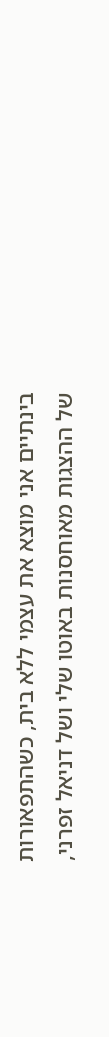בינתיים אני מוצא את עצמי ללא בית, כשהתפאורות של ההצגות מאוחסנות באוטו שלי ושל דניאל זפרני,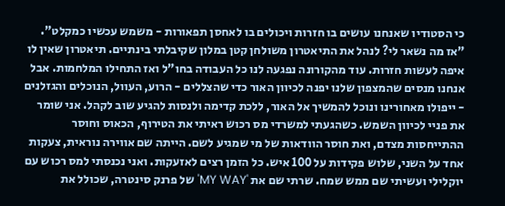כי הסטודיו שאנחנו עושים בו חזרות ויכולים בו לאחסן תפאורות - משמש עכשיו כמקלט".
"אז מה נשאר לי? לנהל את התיאטרון משולחן קטן במלון שקיבלתי בינתיים. תיאטרון שאין לו איפה לעשות חזרות. עוד מהקורונה נפגעה לנו כל העבודה בחו"ל ואז התחילו המלחמות. אבל אנחנו מנסים שהמצפון שלנו יפנה לכיוון האור כדי שהצללים - הרוע, העוול, הנוכלים והגזלנים - ייפולו מאחורינו ונוכל להמשיך אל האור, ללכת קדימה ולנסות להגיע שוב לקהל. אני שומר את פניי לכיוון השמש. כשהגעתי למשרדי מס רכוש ראיתי את הטירוף, הכאוס וחוסר ההתייחסות מצדם, ואת חוסר הוודאות של מי שמגיע לשם. הייתה שם אווירה נוראית, צעקות אחד על השני, שלוש פקידות על 100 איש. כל הזמן רצים לאזעקות. ואני נכנסתי למס רכוש עם יוקלילי ועשיתי שם ממש שמח. שרתי שם את 'MY WAY' של פרנק סינטרה, שכולל את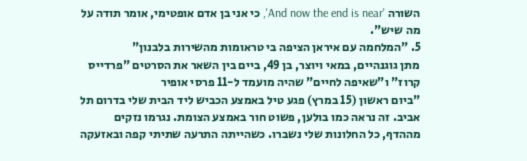השורה 'And now the end is near', כי אני בן אדם אופטימי, אומר תודה על מה שיש".
5. "המלחמה עם איראן הציפה בי טראומות מהשירות בלבנון"
מתן גוגנהיים, במאי ויוצר, בן 49, ביים בין השאר את הסרטים "פרדייס קרוז" ו"שאיפה לחיים" שהיה מועמד ל-11 פרסי אופיר
"ביום ראשון (15 במרץ) פגע טיל באמצע הכביש ליד הבית שלי בדרום תל אביב. זה נראה כמו בולען, פשוט חור באמצע הצומת. נגרמו נזקים מההדף, כל החלונות שלי נשברו. כשהייתה התרעה שתיתי קפה ובאזעקה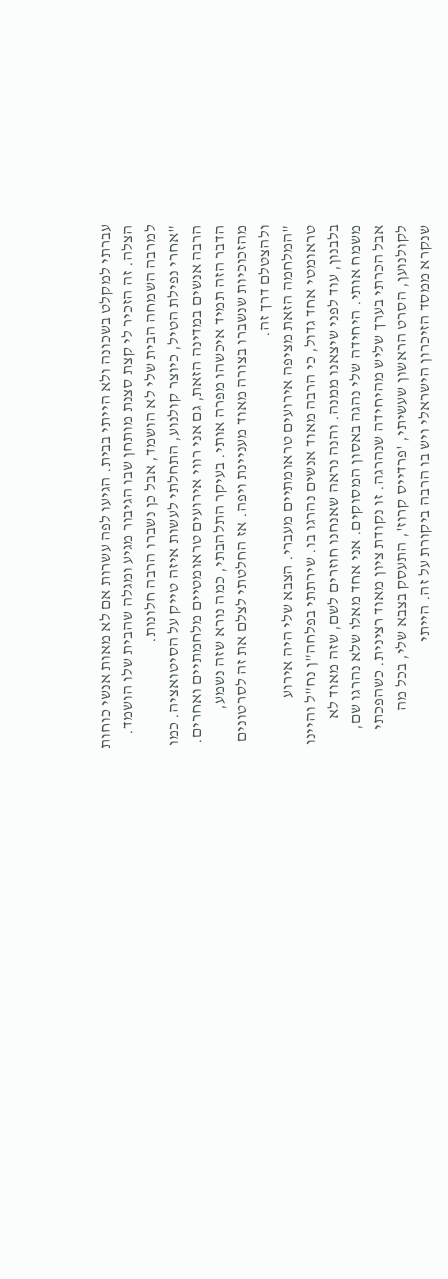עברתי למקלט בשכונה ולא הייתי בבית. הגיעו לפה עשרות אם לא מאות אנשי כוחות הצלה. זה הזכיר לי קצת סצנת מותחן שבו הגיבור מגיע ומגלה שהבית שלו הושמד. למרבה השמחה הבית שלי לא הושמד, אבל כן נשברו הרבה חלונות.
"אחרי נפילת הטיל, כיוצר קולנוע, התחלתי לעשות איזה טייק על הסיטואציה. כמו הרבה אנשים במדינה הזאת, גם אני רווי אירועים טראומטיים מלחמתיים ואחרים. הדבר הזה תמיד איכשהו מפרה אותי. בעיקר התלהבתי, כמה נורא שזה נשמע, מהזכוכיות שנשברו בצורה מאוד מעניינת ויפה. אז החלטתי לצלם את זה לסרטונים ולהצטלם דרך זה.
"המלחמה הזאת מציפה אירועים טראומתיים מעברי. הצבא שלי היה אירוע טראומטי אחד גדול, כי הרבה מאוד אנשים נהרגו בו. שירתתי בפלחה"ן נח"ל והיינו בלבנון, עוד לפני שיצאנו ממנה. והנה נראה שאנחנו חוזרים לשם, שזה מאוד לא משמח אותי. היחידה שלי נהגה באסון המסוקים. אני אחד מאלו שלא נהרגו שם, אבל הכרתי בערך שליש מהיחידה שנהרגה. זו נקודת ציון מאוד רצינית. כשהפכתי לקולנוען, הסרט הראשון שעשיתי, 'פרדייס קרוז', התעסק בצבא שלי, בכל מה שנקרא ממסד הזיכרון הישראלי ויש בו הרבה ביקורת על זה. הייתי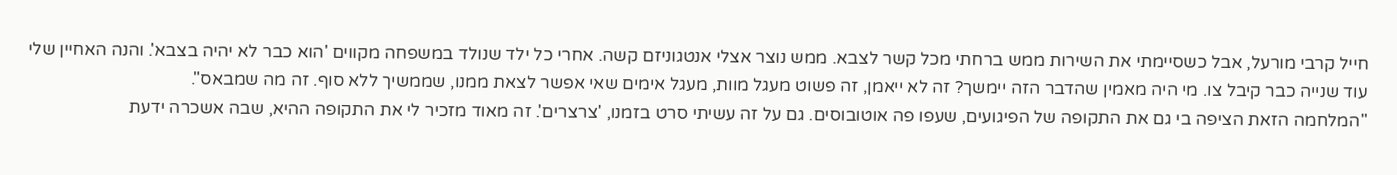חייל קרבי מורעל, אבל כשסיימתי את השירות ממש ברחתי מכל קשר לצבא. ממש נוצר אצלי אנטגוניזם קשה. אחרי כל ילד שנולד במשפחה מקווים 'הוא כבר לא יהיה בצבא'. והנה האחיין שלי עוד שנייה כבר קיבל צו. מי היה מאמין שהדבר הזה יימשך? זה לא ייאמן, זה פשוט מעגל מוות, מעגל אימים שאי אפשר לצאת ממנו, שממשיך ללא סוף. זה מה שמבאס".
"המלחמה הזאת הציפה בי גם את התקופה של הפיגועים, שעפו פה אוטובוסים. גם על זה עשיתי סרט בזמנו, 'צרצרים'. זה מאוד מזכיר לי את התקופה ההיא, שבה אשכרה ידעת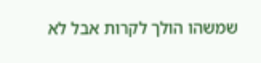שמשהו הולך לקרות אבל לא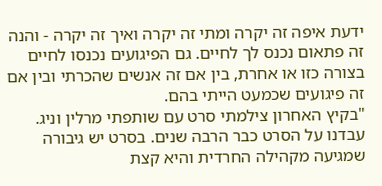ידעת איפה זה יקרה ומתי זה יקרה ואיך זה יקרה - והנה זה פתאום נכנס לך לחיים. גם הפיגועים נכנסו לחיים בצורה כזו או אחרת, בין אם זה אנשים שהכרתי ובין אם זה פיגועים שכמעט הייתי בהם.
"בקיץ האחרון צילמתי סרט עם שותפתי מרלין וניג. עבדנו על הסרט כבר הרבה שנים. בסרט יש גיבורה שמגיעה מקהילה החרדית והיא קצת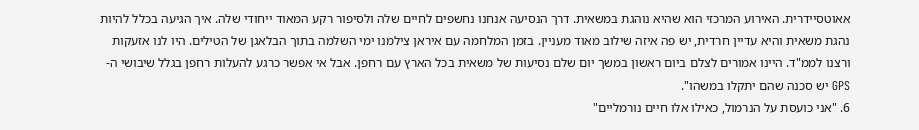אאוטסיידרית. האירוע המרכזי הוא שהיא נוהגת במשאית. דרך הנסיעה אנחנו נחשפים לחיים שלה ולסיפור רקע המאוד ייחודי שלה. איך הגיעה בכלל להיות נהגת משאית והיא עדיין חרדית, יש פה איזה שילוב מאוד מעניין. בזמן המלחמה עם איראן צילמנו ימי השלמה בתוך הבלאגן של הטילים. היו לנו אזעקות ורצנו לממ"ד. היינו אמורים לצלם ביום ראשון במשך יום שלם נסיעות של משאית בכל הארץ עם רחפן. אבל אי אפשר כרגע להעלות רחפן בגלל שיבושי ה-GPS יש סכנה שהם יתקלו במשהו".
6. "אני כועסת על הנרמול, כאילו אלו חיים נורמליים"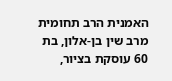האמנית הרב תחומית מרב שין בן-אלון, בת 60 עוסקת בציור,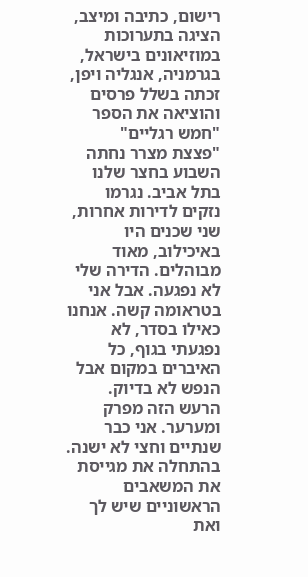רישום, כתיבה ומיצב, הציגה בתערוכות במוזיאונים בישראל, בגרמניה, אנגליה ויפן, זכתה בשלל פרסים והוציאה את הספר "חמש רגליים"
"פצצת מצרר נחתה השבוע בחצר שלנו בתל אביב. נגרמו נזקים לדירות אחרות, שני שכנים היו באיכילוב, מאוד מבוהלים. הדירה שלי לא נפגעה. אבל אני בטראומה קשה. אנחנו כאילו בסדר, לא נפגעתי בגוף, כל האיברים במקום אבל הנפש לא בדיוק. הרעש הזה מפרק ומערער. אני כבר שנתיים וחצי לא ישנה. בהתחלה את מגייסת את המשאבים הראשוניים שיש לך ואת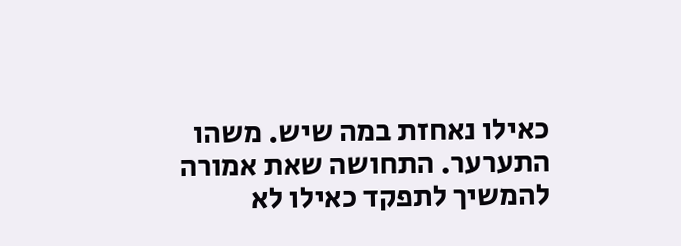כאילו נאחזת במה שיש. משהו התערער. התחושה שאת אמורה להמשיך לתפקד כאילו לא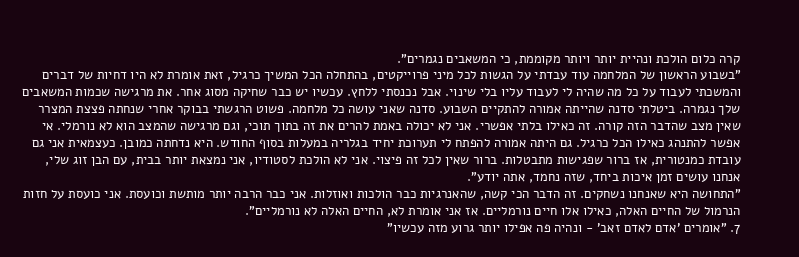קרה כלום הולכת ונהיית יותר ויותר מקוממת, כי המשאבים נגמרים".
"בשבוע הראשון של המלחמה עוד עבדתי על הגשות לכל מיני פרוייקטים, בהתחלה הכל המשיך כרגיל, זאת אומרת לא היו דחיות של דברים והמשכתי לעבוד על כל מה שהיה לי לעבוד עליו בלי שינוי. אבל נכנסתי ללחץ. עכשיו יש כבר שחיקה מסוג אחר. את מרגישה שכמות המשאבים שלך נגמרה. ביטלתי סדנה שהייתה אמורה להתקיים השבוע. סדנה שאני עושה כל מלחמה. פשוט הרגשתי בבוקר אחרי שנחתה פצצת המצרר שאין מצב שהדבר הזה קורה. זה כאילו בלתי אפשרי. אני לא יכולה באמת להרים את זה בתוך תוכי, וגם מרגישה שהמצב הוא לא נורמלי. אי אפשר להתנהג כאילו הכל כרגיל. גם היתה אמורה להפתח לי תערוכת יחיד בגלריה במעלות בסוף החודש. היא נדחתה כמובן. כעצמאית אני גם עובדת כמנטורית, אז ברור שפגישות מתבטלות. ברור שאין לכל זה פיצוי. אני לא הולכת לסטודיו, אני נמצאת יותר בבית, עם הבן זוג שלי, אנחנו עושים זמן איכות ביחד, שזה נחמד, אתה יודע".
"התחושה היא שאנחנו נשחקים. זה הדבר הכי קשה, שהאנרגיות כבר הולכות ואוזלות. אני כבר הרבה יותר מותשת וכועסת. אני כועסת על חזות הנרמול של החיים האלה, כאילו אלו חיים נורמליים. אז אני אומרת לא, החיים האלה לא נורמליים".
7. "אומרים 'אדם לאדם זאב' - ונהיה פה אפילו יותר גרוע מזה עכשיו"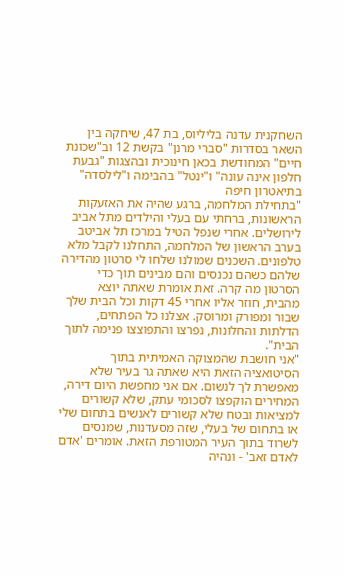השחקנית עדנה בליליוס, בת 47, שיחקה בין השאר בסדרות "סברי מרנן" בקשת 12 וב"שכונת חיים" המחודשת בכאן חינוכית ובהצגות "גבעת חלפון אינה עונה" ו"ינטל" בהבימה ו"לילסדה" בתיאטרון חיפה
"בתחילת המלחמה, ברגע שהיה את האזעקות הראשונות, ברחתי עם בעלי והילדים מתל אביב לירושלים. אחרי שנפל הטיל במרכז תל אביטב בערב הראשון של המלחמה, התחלנו לקבל מלא טלפונים. השכנים שמולנו שלחו לי סרטון מהדירה שלהם כשהם נכנסים והם מבינים תוך כדי הסרטון מה קרה. זאת אומרת שאתה יוצא מהבית, חוזר אליו אחרי 45 דקות וכל הבית שלך שבור ומפורק ומרוסק. אצלנו כל הפתחים, הדלתות והחלונות, נפרצו והתפוצצו פנימה לתוך הבית".
"אני חושבת שהמצוקה האמיתית בתוך הסיטואציה הזאת היא שאתה גר בעיר שלא מאפשרת לך לנשום. אם אני מחפשת היום דירה, המחירים הוקפצו לסכומי עתק, שלא קשורים למציאות ובטח שלא קשורים לאנשים בתחום שלי או בתחום של בעלי, שזה מסעדנות, שמנסים לשרוד בתוך העיר המטורפת הזאת. אומרים 'אדם לאדם זאב' - ונהיה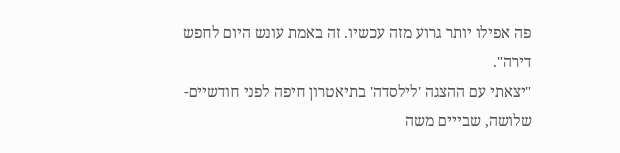פה אפילו יותר גרוע מזה עכשיו. זה באמת עונש היום לחפש דירה".
"יצאתי עם ההצגה 'לילסדה' בתיאטרון חיפה לפני חודשיים-שלושה, שבייים משה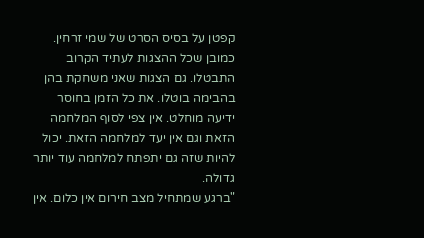קפטן על בסיס הסרט של שמי זרחין. כמובן שכל ההצגות לעתיד הקרוב התבטלו. גם הצגות שאני משחקת בהן בהבימה בוטלו. את כל הזמן בחוסר ידיעה מוחלט. אין צפי לסוף המלחמה הזאת וגם אין יעד למלחמה הזאת. יכול להיות שזה גם יתפתח למלחמה עוד יותר גדולה.
"ברגע שמתחיל מצב חירום אין כלום. אין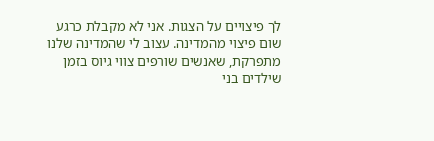לך פיצויים על הצגות. אני לא מקבלת כרגע שום פיצוי מהמדינה. עצוב לי שהמדינה שלנו מתפרקת, שאנשים שורפים צווי גיוס בזמן שילדים בני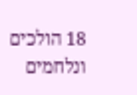18 הולכים ונלחמים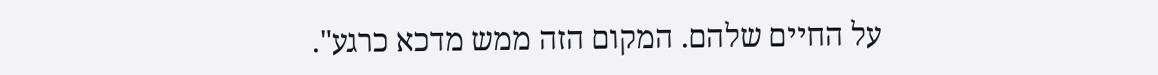על החיים שלהם. המקום הזה ממש מדכא כרגע".